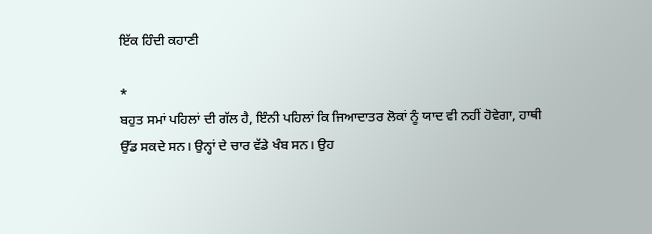ਇੱਕ ਹਿੰਦੀ ਕਹਾਣੀ

*
ਬਹੁਤ ਸਮਾਂ ਪਹਿਲਾਂ ਦੀ ਗੱਲ ਹੈ, ਇੰਨੀ ਪਹਿਲਾਂ ਕਿ ਜਿਆਦਾਤਰ ਲੋਕਾਂ ਨੂੰ ਯਾਦ ਵੀ ਨਹੀਂ ਹੋਵੇਗਾ, ਹਾਥੀ ਉੱਡ ਸਕਦੇ ਸਨ। ਉਨ੍ਹਾਂ ਦੇ ਚਾਰ ਵੱਡੇ ਖੰਬ ਸਨ। ਉਹ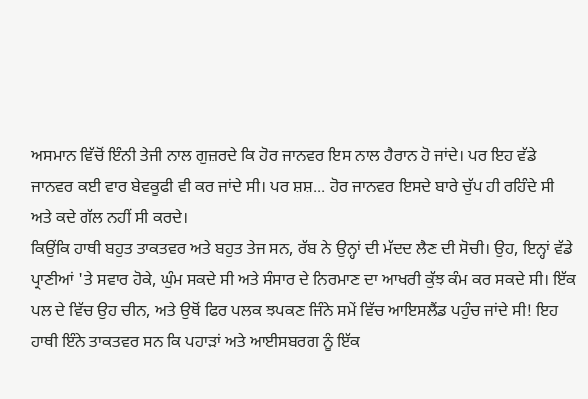ਅਸਮਾਨ ਵਿੱਚੋਂ ਇੰਨੀ ਤੇਜੀ ਨਾਲ ਗੁਜ਼ਰਦੇ ਕਿ ਹੋਰ ਜਾਨਵਰ ਇਸ ਨਾਲ ਹੈਰਾਨ ਹੋ ਜਾਂਦੇ। ਪਰ ਇਹ ਵੱਡੇ ਜਾਨਵਰ ਕਈ ਵਾਰ ਬੇਵਕੂਫੀ ਵੀ ਕਰ ਜਾਂਦੇ ਸੀ। ਪਰ ਸ਼ਸ਼... ਹੋਰ ਜਾਨਵਰ ਇਸਦੇ ਬਾਰੇ ਚੁੱਪ ਹੀ ਰਹਿੰਦੇ ਸੀ ਅਤੇ ਕਦੇ ਗੱਲ ਨਹੀਂ ਸੀ ਕਰਦੇ।
ਕਿਉਂਕਿ ਹਾਥੀ ਬਹੁਤ ਤਾਕਤਵਰ ਅਤੇ ਬਹੁਤ ਤੇਜ ਸਨ, ਰੱਬ ਨੇ ਉਨ੍ਹਾਂ ਦੀ ਮੱਦਦ ਲੈਣ ਦੀ ਸੋਚੀ। ਉਹ, ਇਨ੍ਹਾਂ ਵੱਡੇ ਪ੍ਰਾਣੀਆਂ 'ਤੇ ਸਵਾਰ ਹੋਕੇ, ਘੁੰਮ ਸਕਦੇ ਸੀ ਅਤੇ ਸੰਸਾਰ ਦੇ ਨਿਰਮਾਣ ਦਾ ਆਖਰੀ ਕੁੱਝ ਕੰਮ ਕਰ ਸਕਦੇ ਸੀ। ਇੱਕ ਪਲ ਦੇ ਵਿੱਚ ਉਹ ਚੀਨ, ਅਤੇ ਉਥੋਂ ਫਿਰ ਪਲਕ ਝਪਕਣ ਜਿੰਨੇ ਸਮੇਂ ਵਿੱਚ ਆਇਸਲੈਂਡ ਪਹੁੰਚ ਜਾਂਦੇ ਸੀ! ਇਹ ਹਾਥੀ ਇੰਨੇ ਤਾਕਤਵਰ ਸਨ ਕਿ ਪਹਾੜਾਂ ਅਤੇ ਆਈਸਬਰਗ ਨੂੰ ਇੱਕ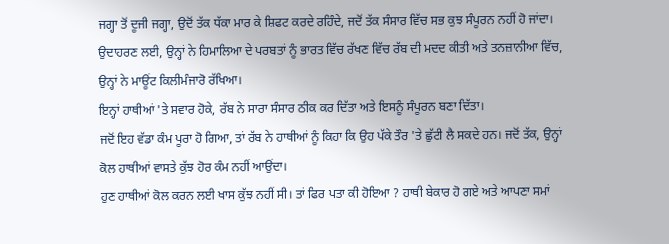ਜਗ੍ਹਾ ਤੋਂ ਦੂਜੀ ਜਗ੍ਹਾ, ਉਦੋਂ ਤੱਕ ਧੱਕਾ ਮਾਰ ਕੇ ਸ਼ਿਫਟ ਕਰਦੇ ਰਹਿੰਦੇ, ਜਦੋਂ ਤੱਕ ਸੰਸਾਰ ਵਿੱਚ ਸਭ ਕੁਝ ਸੰਪੂਰਨ ਨਹੀਂ ਹੋ ਜਾਂਦਾ। ਉਦਾਹਰਣ ਲਈ, ਉਨ੍ਹਾਂ ਨੇ ਹਿਮਾਲਿਆ ਦੇ ਪਰਬਤਾਂ ਨੂੰ ਭਾਰਤ ਵਿੱਚ ਰੱਖਣ ਵਿੱਚ ਰੱਬ ਦੀ ਮਦਦ ਕੀਤੀ ਅਤੇ ਤਨਜ਼ਾਨੀਆ ਵਿੱਚ, ਉਨ੍ਹਾਂ ਨੇ ਮਾਊਂਟ ਕਿਲੀਮੰਜਾਰੋ ਰੱਖਿਆ।
ਇਨ੍ਹਾਂ ਹਾਥੀਆਂ 'ਤੇ ਸਵਾਰ ਹੋਕੇ, ਰੱਬ ਨੇ ਸਾਰਾ ਸੰਸਾਰ ਠੀਕ ਕਰ ਦਿੱਤਾ ਅਤੇ ਇਸਨੂੰ ਸੰਪੂਰਨ ਬਣਾ ਦਿੱਤਾ।
ਜਦੋਂ ਇਹ ਵੱਡਾ ਕੰਮ ਪੂਰਾ ਹੋ ਗਿਆ, ਤਾਂ ਰੱਬ ਨੇ ਹਾਥੀਆਂ ਨੂੰ ਕਿਹਾ ਕਿ ਉਹ ਪੱਕੇ ਤੌਰ 'ਤੇ ਛੁੱਟੀ ਲੈ ਸਕਦੇ ਹਨ। ਜਦੋਂ ਤੱਕ, ਉਨ੍ਹਾਂ ਕੋਲ ਹਾਥੀਆਂ ਵਾਸਤੇ ਕੁੱਝ ਹੋਰ ਕੰਮ ਨਹੀਂ ਆਉਂਦਾ।
ਹੁਣ ਹਾਥੀਆਂ ਕੋਲ ਕਰਨ ਲਈ ਖਾਸ ਕੁੱਝ ਨਹੀਂ ਸੀ। ਤਾਂ ਫਿਰ ਪਤਾ ਕੀ ਹੋਇਆ ? ਹਾਥੀ ਬੇਕਾਰ ਹੋ ਗਏ ਅਤੇ ਆਪਣਾ ਸਮਾਂ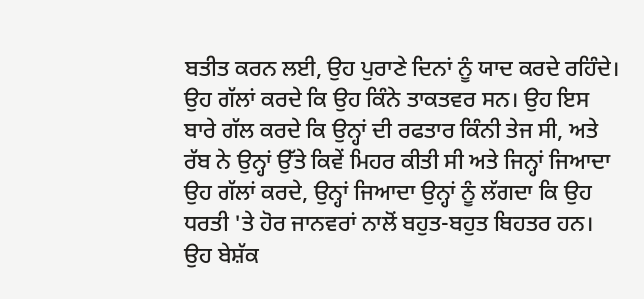ਬਤੀਤ ਕਰਨ ਲਈ, ਉਹ ਪੁਰਾਣੇ ਦਿਨਾਂ ਨੂੰ ਯਾਦ ਕਰਦੇ ਰਹਿੰਦੇ। ਉਹ ਗੱਲਾਂ ਕਰਦੇ ਕਿ ਉਹ ਕਿੰਨੇ ਤਾਕਤਵਰ ਸਨ। ਉਹ ਇਸ ਬਾਰੇ ਗੱਲ ਕਰਦੇ ਕਿ ਉਨ੍ਹਾਂ ਦੀ ਰਫਤਾਰ ਕਿੰਨੀ ਤੇਜ ਸੀ, ਅਤੇ ਰੱਬ ਨੇ ਉਨ੍ਹਾਂ ਉੱਤੇ ਕਿਵੇਂ ਮਿਹਰ ਕੀਤੀ ਸੀ ਅਤੇ ਜਿਨ੍ਹਾਂ ਜਿਆਦਾ ਉਹ ਗੱਲਾਂ ਕਰਦੇ, ਉਨ੍ਹਾਂ ਜਿਆਦਾ ਉਨ੍ਹਾਂ ਨੂੰ ਲੱਗਦਾ ਕਿ ਉਹ ਧਰਤੀ 'ਤੇ ਹੋਰ ਜਾਨਵਰਾਂ ਨਾਲੋਂ ਬਹੁਤ-ਬਹੁਤ ਬਿਹਤਰ ਹਨ।
ਉਹ ਬੇਸ਼ੱਕ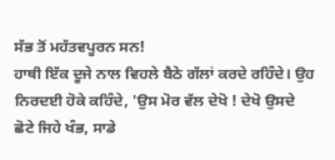ਸੱਭ ਤੋਂ ਮਹੱਤਵਪੂਰਨ ਸਨ!
ਹਾਥੀ ਇੱਕ ਦੂਜੇ ਨਾਲ ਵਿਹਲੇ ਬੈਠੇ ਗੱਲਾਂ ਕਰਦੇ ਰਹਿੰਦੇ। ਉਹ ਨਿਰਦਈ ਹੋਕੇ ਕਹਿੰਦੇ, 'ਉਸ ਮੋਰ ਵੱਲ ਦੇਖੋ ! ਦੇਖੋ ਉਸਦੇ ਛੋਟੇ ਜਿਹੇ ਖੰਭ, ਸਾਡੇ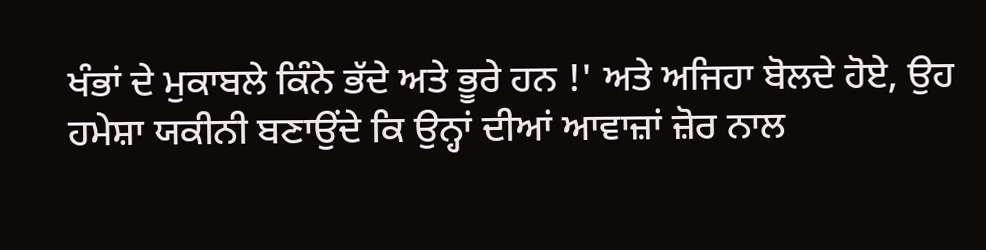ਖੰਭਾਂ ਦੇ ਮੁਕਾਬਲੇ ਕਿੰਨੇ ਭੱਦੇ ਅਤੇ ਭੂਰੇ ਹਨ !' ਅਤੇ ਅਜਿਹਾ ਬੋਲਦੇ ਹੋਏ, ਉਹ ਹਮੇਸ਼ਾ ਯਕੀਨੀ ਬਣਾਉਂਦੇ ਕਿ ਉਨ੍ਹਾਂ ਦੀਆਂ ਆਵਾਜ਼ਾਂ ਜ਼ੋਰ ਨਾਲ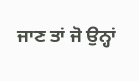ਜਾਣ ਤਾਂ ਜੋ ਉਨ੍ਹਾਂ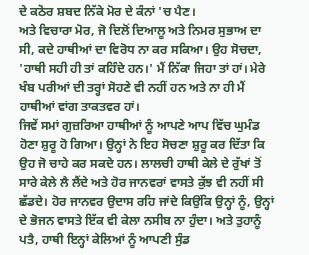ਦੇ ਕਠੋਰ ਸ਼ਬਦ ਨਿੱਕੇ ਮੋਰ ਦੇ ਕੰਨਾਂ 'ਚ ਪੈਣ।
ਅਤੇ ਵਿਚਾਰਾ ਮੋਰ, ਜੋ ਦਿਲੋਂ ਦਿਆਲੂ ਅਤੇ ਨਿਮਰ ਸੁਭਾਅ ਦਾ ਸੀ, ਕਦੇ ਹਾਥੀਆਂ ਦਾ ਵਿਰੋਧ ਨਾ ਕਰ ਸਕਿਆ। ਉਹ ਸੋਚਦਾ, 'ਹਾਥੀ ਸਹੀ ਹੀ ਤਾਂ ਕਹਿੰਦੇ ਹਨ।' ਮੈਂ ਨਿੱਕਾ ਜਿਹਾ ਤਾਂ ਹਾਂ। ਮੇਰੇ ਖੰਬ ਪਰੀਆਂ ਦੀ ਤਰ੍ਹਾਂ ਸੋਹਣੇ ਵੀ ਨਹੀਂ ਹਨ ਅਤੇ ਨਾ ਹੀ ਮੈਂ ਹਾਥੀਆਂ ਵਾਂਗ ਤਾਕਤਵਰ ਹਾਂ।
ਜਿਵੇਂ ਸਮਾਂ ਗੁਜ਼ਰਿਆ ਹਾਥੀਆਂ ਨੂੰ ਆਪਣੇ ਆਪ ਵਿੱਚ ਘੁਮੰਡ ਹੋਣਾ ਸ਼ੁਰੂ ਹੋ ਗਿਆ। ਉਨ੍ਹਾਂ ਨੇ ਇਹ ਸੋਚਣਾ ਸ਼ੁਰੂ ਕਰ ਦਿੱਤਾ ਕਿ ਉਹ ਜੋ ਚਾਹੇ ਕਰ ਸਕਦੇ ਹਨ। ਲਾਲਚੀ ਹਾਥੀ ਕੇਲੇ ਦੇ ਰੁੱਖਾਂ ਤੋਂ ਸਾਰੇ ਕੇਲੇ ਲੈ ਲੈਂਦੇ ਅਤੇ ਹੋਰ ਜਾਨਵਰਾਂ ਵਾਸਤੇ ਕੁੱਝ ਵੀ ਨਹੀਂ ਸੀ ਛੱਡਦੇ। ਹੋਰ ਜਾਨਵਰ ਉਦਾਸ ਰਹਿ ਜਾਂਦੇ ਕਿਉਂਕਿ ਉਨ੍ਹਾਂ ਨੂੰ, ਉਨ੍ਹਾਂ ਦੇ ਭੋਜਨ ਵਾਸਤੇ ਇੱਕ ਵੀ ਕੇਲਾ ਨਸੀਬ ਨਾ ਹੁੰਦਾ। ਅਤੇ ਤੁਹਾਨੂੰ ਪਤੈ, ਹਾਥੀ ਇਨ੍ਹਾਂ ਕੇਲਿਆਂ ਨੂੰ ਆਪਣੀ ਸੁੰਡ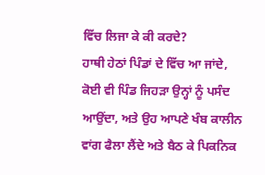ਵਿੱਚ ਲਿਜਾ ਕੇ ਕੀ ਕਰਦੇ?
ਹਾਥੀ ਹੇਠਾਂ ਪਿੰਡਾਂ ਦੇ ਵਿੱਚ ਆ ਜਾਂਦੇ, ਕੋਈ ਵੀ ਪਿੰਡ ਜਿਹੜਾ ਉਨ੍ਹਾਂ ਨੂੰ ਪਸੰਦ ਆਉਂਦਾ, ਅਤੇ ਉਹ ਆਪਣੇ ਖੰਬ ਕਾਲੀਨ ਵਾਂਗ ਫੈਲਾ ਲੈਂਦੇ ਅਤੇ ਬੈਠ ਕੇ ਪਿਕਨਿਕ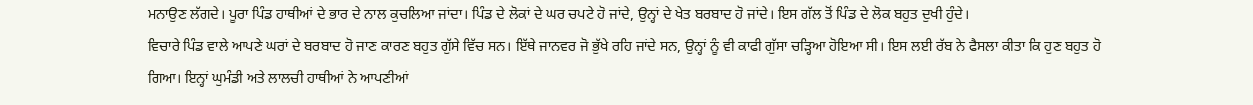ਮਨਾਉਣ ਲੱਗਦੇ। ਪੂਰਾ ਪਿੰਡ ਹਾਥੀਆਂ ਦੇ ਭਾਰ ਦੇ ਨਾਲ ਕੁਚਲਿਆ ਜਾਂਦਾ। ਪਿੰਡ ਦੇ ਲੋਕਾਂ ਦੇ ਘਰ ਚਪਟੇ ਹੋ ਜਾਂਦੇ, ਉਨ੍ਹਾਂ ਦੇ ਖੇਤ ਬਰਬਾਦ ਹੋ ਜਾਂਦੇ। ਇਸ ਗੱਲ ਤੋਂ ਪਿੰਡ ਦੇ ਲੋਕ ਬਹੁਤ ਦੁਖੀ ਹੁੰਦੇ।
ਵਿਚਾਰੇ ਪਿੰਡ ਵਾਲੇ ਆਪਣੇ ਘਰਾਂ ਦੇ ਬਰਬਾਦ ਹੋ ਜਾਣ ਕਾਰਣ ਬਹੁਤ ਗੁੱਸੇ ਵਿੱਚ ਸਨ। ਇੱਥੇ ਜਾਨਵਰ ਜੋ ਭੁੱਖੇ ਰਹਿ ਜਾਂਦੇ ਸਨ, ਉਨ੍ਹਾਂ ਨੂੰ ਵੀ ਕਾਫੀ ਗੁੱਸਾ ਚੜ੍ਹਿਆ ਹੋਇਆ ਸੀ। ਇਸ ਲਈ ਰੱਬ ਨੇ ਫੈਸਲਾ ਕੀਤਾ ਕਿ ਹੁਣ ਬਹੁਤ ਹੋ ਗਿਆ। ਇਨ੍ਹਾਂ ਘੁਮੰਡੀ ਅਤੇ ਲਾਲਚੀ ਹਾਥੀਆਂ ਨੇ ਆਪਣੀਆਂ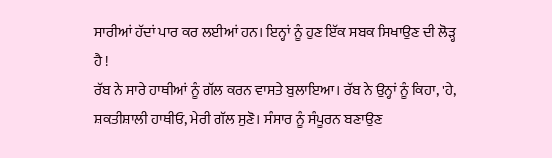ਸਾਰੀਆਂ ਹੱਦਾਂ ਪਾਰ ਕਰ ਲਈਆਂ ਹਨ। ਇਨ੍ਹਾਂ ਨੂੰ ਹੁਣ ਇੱਕ ਸਬਕ ਸਿਖਾਉਣ ਦੀ ਲੋੜ੍ਹ ਹੈ !
ਰੱਬ ਨੇ ਸਾਰੇ ਹਾਥੀਆਂ ਨੂੰ ਗੱਲ ਕਰਨ ਵਾਸਤੇ ਬੁਲਾਇਆ। ਰੱਬ ਨੇ ਉਨ੍ਹਾਂ ਨੂੰ ਕਿਹਾ, 'ਹੇ, ਸ਼ਕਤੀਸ਼ਾਲੀ ਹਾਥੀਓ, ਮੇਰੀ ਗੱਲ ਸੁਣੋ। ਸੰਸਾਰ ਨੂੰ ਸੰਪੂਰਨ ਬਣਾਉਣ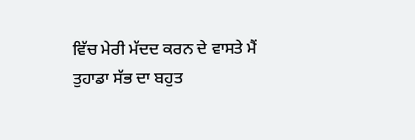ਵਿੱਚ ਮੇਰੀ ਮੱਦਦ ਕਰਨ ਦੇ ਵਾਸਤੇ ਮੈਂ ਤੁਹਾਡਾ ਸੱਭ ਦਾ ਬਹੁਤ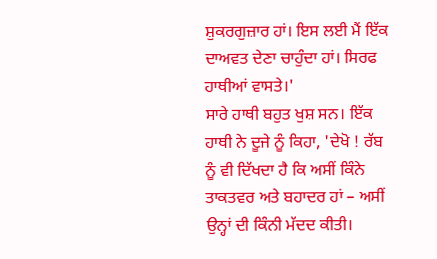ਸ਼ੁਕਰਗੁਜ਼ਾਰ ਹਾਂ। ਇਸ ਲਈ ਮੈਂ ਇੱਕ ਦਾਅਵਤ ਦੇਣਾ ਚਾਹੁੰਦਾ ਹਾਂ। ਸਿਰਫ ਹਾਥੀਆਂ ਵਾਸਤੇ।'
ਸਾਰੇ ਹਾਥੀ ਬਹੁਤ ਖੁਸ਼ ਸਨ। ਇੱਕ ਹਾਥੀ ਨੇ ਦੂਜੇ ਨੂੰ ਕਿਹਾ, 'ਦੇਖੋ ! ਰੱਬ ਨੂੰ ਵੀ ਦਿੱਖਦਾ ਹੈ ਕਿ ਅਸੀਂ ਕਿੰਨੇ ਤਾਕਤਵਰ ਅਤੇ ਬਹਾਦਰ ਹਾਂ – ਅਸੀਂ ਉਨ੍ਹਾਂ ਦੀ ਕਿੰਨੀ ਮੱਦਦ ਕੀਤੀ।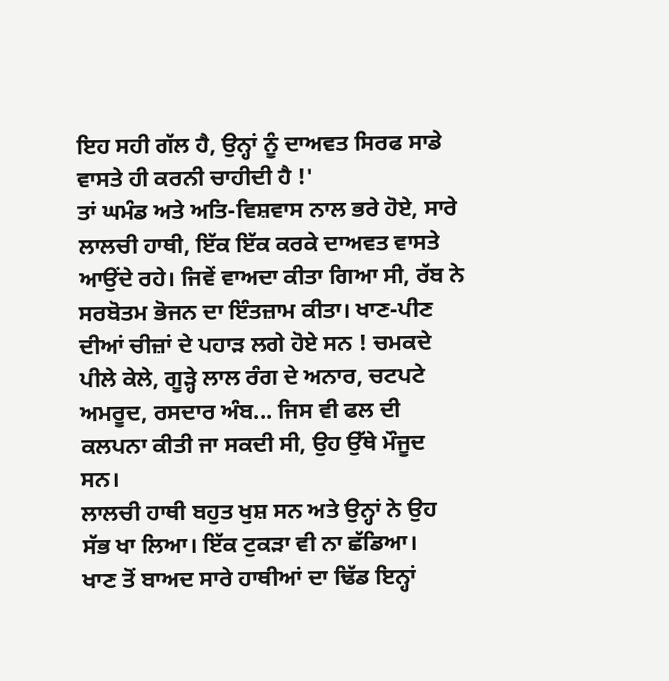ਇਹ ਸਹੀ ਗੱਲ ਹੈ, ਉਨ੍ਹਾਂ ਨੂੰ ਦਾਅਵਤ ਸਿਰਫ ਸਾਡੇ ਵਾਸਤੇ ਹੀ ਕਰਨੀ ਚਾਹੀਦੀ ਹੈ !'
ਤਾਂ ਘਮੰਡ ਅਤੇ ਅਤਿ-ਵਿਸ਼ਵਾਸ ਨਾਲ ਭਰੇ ਹੋਏ, ਸਾਰੇ ਲਾਲਚੀ ਹਾਥੀ, ਇੱਕ ਇੱਕ ਕਰਕੇ ਦਾਅਵਤ ਵਾਸਤੇ ਆਉਂਦੇ ਰਹੇ। ਜਿਵੇਂ ਵਾਅਦਾ ਕੀਤਾ ਗਿਆ ਸੀ, ਰੱਬ ਨੇ ਸਰਬੋਤਮ ਭੋਜਨ ਦਾ ਇੰਤਜ਼ਾਮ ਕੀਤਾ। ਖਾਣ-ਪੀਣ ਦੀਆਂ ਚੀਜ਼ਾਂ ਦੇ ਪਹਾੜ ਲਗੇ ਹੋਏ ਸਨ ! ਚਮਕਦੇ ਪੀਲੇ ਕੇਲੇ, ਗੂੜ੍ਹੇ ਲਾਲ ਰੰਗ ਦੇ ਅਨਾਰ, ਚਟਪਟੇ ਅਮਰੂਦ, ਰਸਦਾਰ ਅੰਬ... ਜਿਸ ਵੀ ਫਲ ਦੀ ਕਲਪਨਾ ਕੀਤੀ ਜਾ ਸਕਦੀ ਸੀ, ਉਹ ਉੱਥੇ ਮੌਜੂਦ ਸਨ।
ਲਾਲਚੀ ਹਾਥੀ ਬਹੁਤ ਖੁਸ਼ ਸਨ ਅਤੇ ਉਨ੍ਹਾਂ ਨੇ ਉਹ ਸੱਭ ਖਾ ਲਿਆ। ਇੱਕ ਟੁਕੜਾ ਵੀ ਨਾ ਛੱਡਿਆ।
ਖਾਣ ਤੋਂ ਬਾਅਦ ਸਾਰੇ ਹਾਥੀਆਂ ਦਾ ਢਿੱਡ ਇਨ੍ਹਾਂ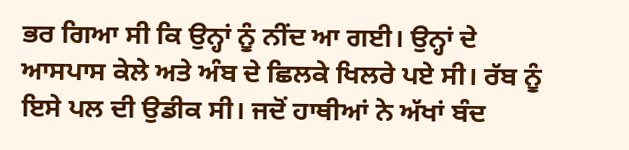ਭਰ ਗਿਆ ਸੀ ਕਿ ਉਨ੍ਹਾਂ ਨੂੰ ਨੀਂਦ ਆ ਗਈ। ਉਨ੍ਹਾਂ ਦੇ ਆਸਪਾਸ ਕੇਲੇ ਅਤੇ ਅੰਬ ਦੇ ਛਿਲਕੇ ਖਿਲਰੇ ਪਏ ਸੀ। ਰੱਬ ਨੂੰ ਇਸੇ ਪਲ ਦੀ ਉਡੀਕ ਸੀ। ਜਦੋਂ ਹਾਥੀਆਂ ਨੇ ਅੱਖਾਂ ਬੰਦ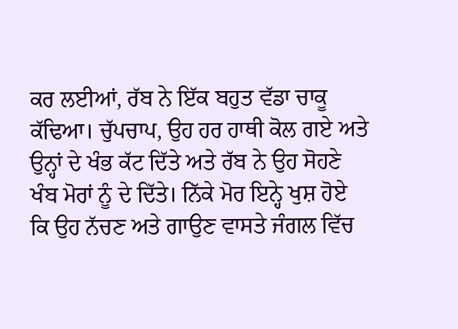ਕਰ ਲਈਆਂ, ਰੱਬ ਨੇ ਇੱਕ ਬਹੁਤ ਵੱਡਾ ਚਾਕੂ ਕੱਢਿਆ। ਚੁੱਪਚਾਪ, ਉਹ ਹਰ ਹਾਥੀ ਕੋਲ ਗਏ ਅਤੇ ਉਨ੍ਹਾਂ ਦੇ ਖੰਭ ਕੱਟ ਦਿੱਤੇ ਅਤੇ ਰੱਬ ਨੇ ਉਹ ਸੋਹਣੇ ਖੰਬ ਮੋਰਾਂ ਨੂੰ ਦੇ ਦਿੱਤੇ। ਨਿੱਕੇ ਮੋਰ ਇਨ੍ਹੇ ਖੁਸ਼ ਹੋਏ ਕਿ ਉਹ ਨੱਚਣ ਅਤੇ ਗਾਉਣ ਵਾਸਤੇ ਜੰਗਲ ਵਿੱਚ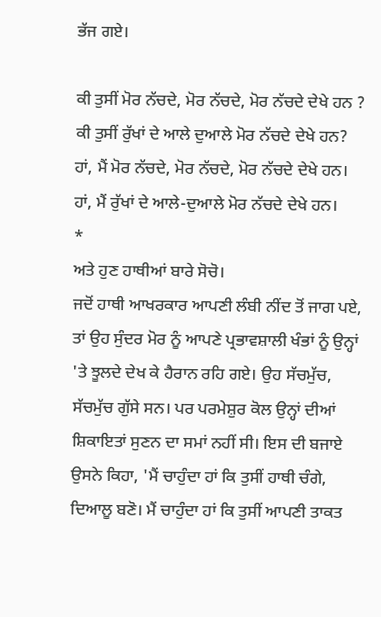ਭੱਜ ਗਏ।

ਕੀ ਤੁਸੀਂ ਮੋਰ ਨੱਚਦੇ, ਮੋਰ ਨੱਚਦੇ, ਮੋਰ ਨੱਚਦੇ ਦੇਖੇ ਹਨ ?
ਕੀ ਤੁਸੀਂ ਰੁੱਖਾਂ ਦੇ ਆਲੇ ਦੁਆਲੇ ਮੋਰ ਨੱਚਦੇ ਦੇਖੇ ਹਨ?
ਹਾਂ, ਮੈਂ ਮੋਰ ਨੱਚਦੇ, ਮੋਰ ਨੱਚਦੇ, ਮੋਰ ਨੱਚਦੇ ਦੇਖੇ ਹਨ।
ਹਾਂ, ਮੈਂ ਰੁੱਖਾਂ ਦੇ ਆਲੇ-ਦੁਆਲੇ ਮੋਰ ਨੱਚਦੇ ਦੇਖੇ ਹਨ।
*
ਅਤੇ ਹੁਣ ਹਾਥੀਆਂ ਬਾਰੇ ਸੋਚੋ।
ਜਦੋਂ ਹਾਥੀ ਆਖਰਕਾਰ ਆਪਣੀ ਲੰਬੀ ਨੀਂਦ ਤੋਂ ਜਾਗ ਪਏ, ਤਾਂ ਉਹ ਸੁੰਦਰ ਮੋਰ ਨੂੰ ਆਪਣੇ ਪ੍ਰਭਾਵਸ਼ਾਲੀ ਖੰਭਾਂ ਨੂੰ ਉਨ੍ਹਾਂ 'ਤੇ ਝੂਲਦੇ ਦੇਖ ਕੇ ਹੈਰਾਨ ਰਹਿ ਗਏ। ਉਹ ਸੱਚਮੁੱਚ, ਸੱਚਮੁੱਚ ਗੁੱਸੇ ਸਨ। ਪਰ ਪਰਮੇਸ਼ੁਰ ਕੋਲ ਉਨ੍ਹਾਂ ਦੀਆਂ ਸ਼ਿਕਾਇਤਾਂ ਸੁਣਨ ਦਾ ਸਮਾਂ ਨਹੀਂ ਸੀ। ਇਸ ਦੀ ਬਜਾਏ ਉਸਨੇ ਕਿਹਾ, 'ਮੈਂ ਚਾਹੁੰਦਾ ਹਾਂ ਕਿ ਤੁਸੀਂ ਹਾਥੀ ਚੰਗੇ, ਦਿਆਲੂ ਬਣੋ। ਮੈਂ ਚਾਹੁੰਦਾ ਹਾਂ ਕਿ ਤੁਸੀਂ ਆਪਣੀ ਤਾਕਤ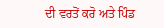ਦੀ ਵਰਤੋਂ ਕਰੋ ਅਤੇ ਪਿੰਡ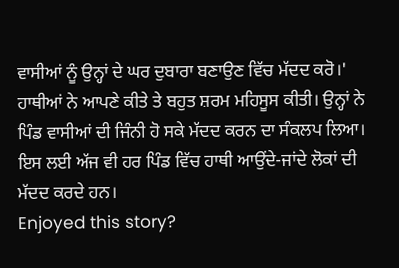ਵਾਸੀਆਂ ਨੂੰ ਉਨ੍ਹਾਂ ਦੇ ਘਰ ਦੁਬਾਰਾ ਬਣਾਉਣ ਵਿੱਚ ਮੱਦਦ ਕਰੋ।'
ਹਾਥੀਆਂ ਨੇ ਆਪਣੇ ਕੀਤੇ ਤੇ ਬਹੁਤ ਸ਼ਰਮ ਮਹਿਸੂਸ ਕੀਤੀ। ਉਨ੍ਹਾਂ ਨੇ ਪਿੰਡ ਵਾਸੀਆਂ ਦੀ ਜਿੰਨੀ ਹੋ ਸਕੇ ਮੱਦਦ ਕਰਨ ਦਾ ਸੰਕਲਪ ਲਿਆ। ਇਸ ਲਈ ਅੱਜ ਵੀ ਹਰ ਪਿੰਡ ਵਿੱਚ ਹਾਥੀ ਆਉਂਦੇ-ਜਾਂਦੇ ਲੋਕਾਂ ਦੀ ਮੱਦਦ ਕਰਦੇ ਹਨ।
Enjoyed this story?